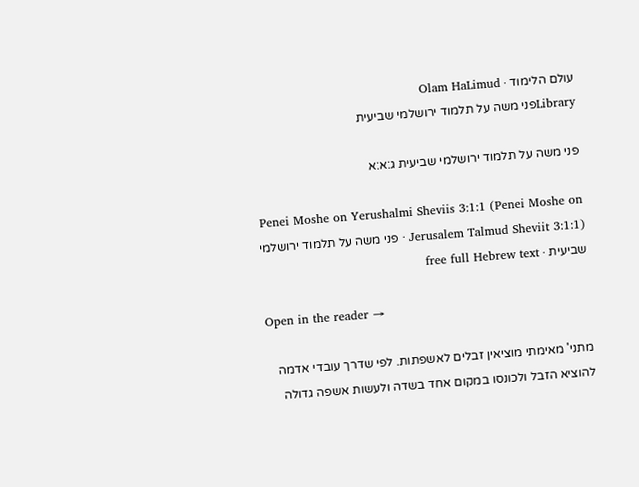עולם הלימוד · Olam HaLimud
Libraryפני משה על תלמוד ירושלמי שביעית

פני משה על תלמוד ירושלמי שביעית ג:א:א

Penei Moshe on Yerushalmi Sheviis 3:1:1 (Penei Moshe on Jerusalem Talmud Sheviit 3:1:1) · פני משה על תלמוד ירושלמי שביעית · free full Hebrew text

Open in the reader →

מתני' מאימתי מוציאין זבלים לאשפתות. לפי שדרך עובדי אדמה להוציא הזבל ולכונסו במקום אחד בשדה ולעשות אשפה גדולה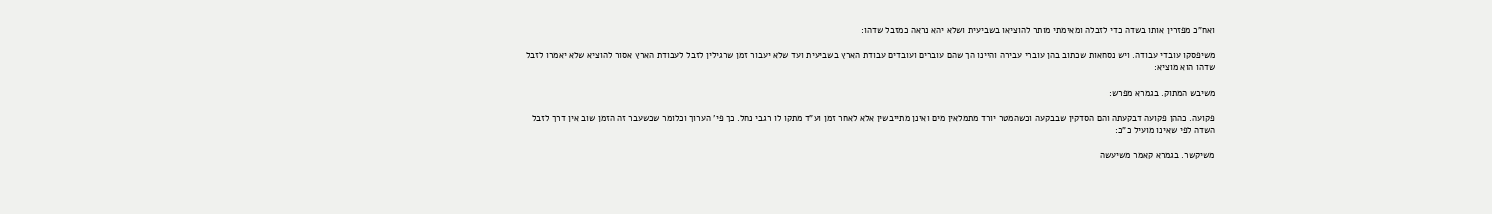ואח"כ מפזרין אותו בשדה כדי לזבלה ומאימתי מותר להוציאו בשביעית ושלא יהא נראה כמזבל שדהו:

משיפסקו עובדי עבודה. ויש נסחאות שכתוב בהן עוברי עבירה והיינו הך שהם עוברים ועובדים עבודת הארץ בשביעית ועד שלא יעבור זמן שרגילין לזבל לעבודת הארץ אסור להוציא שלא יאמרו לזבל שדהו הוא מוציא:

משיבש המתוק. בגמרא מפרש:

פקועה. כההן פקועה דבקעתה והם הסדקין שבבקעה וכשהמטר יורד מתמלאין מים ואינן מתייבשין אלא לאחר זמן וע"ד מתקו לו רגבי נחל. כך פי' הערוך וכלומר שכשעבר זה הזמן שוב אין דרך לזבל השדה לפי שאינו מועיל כ"כ:

משיקשר. בגמרא קאמר משיעשה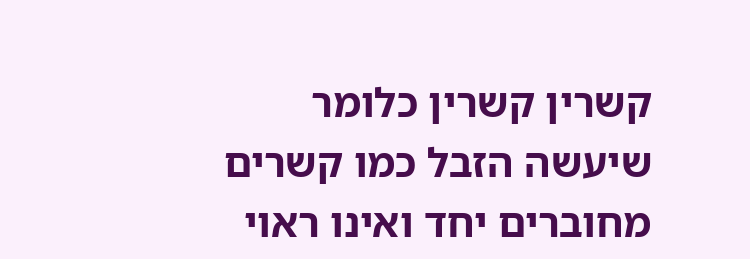קשרין קשרין כלומר שיעשה הזבל כמו קשרים מחוברים יחד ואינו ראוי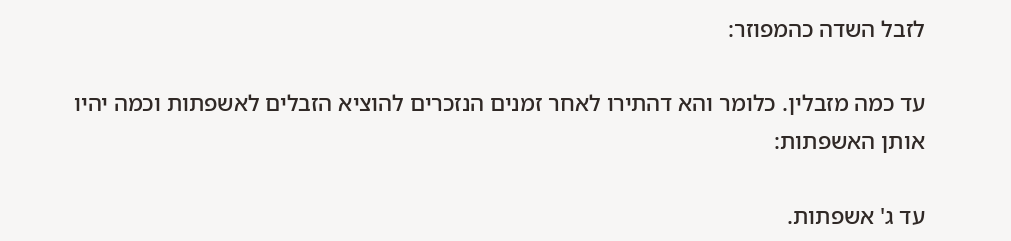לזבל השדה כהמפוזר:

עד כמה מזבלין. כלומר והא דהתירו לאחר זמנים הנזכרים להוציא הזבלים לאשפתות וכמה יהיו אותן האשפתות:

עד ג' אשפתות.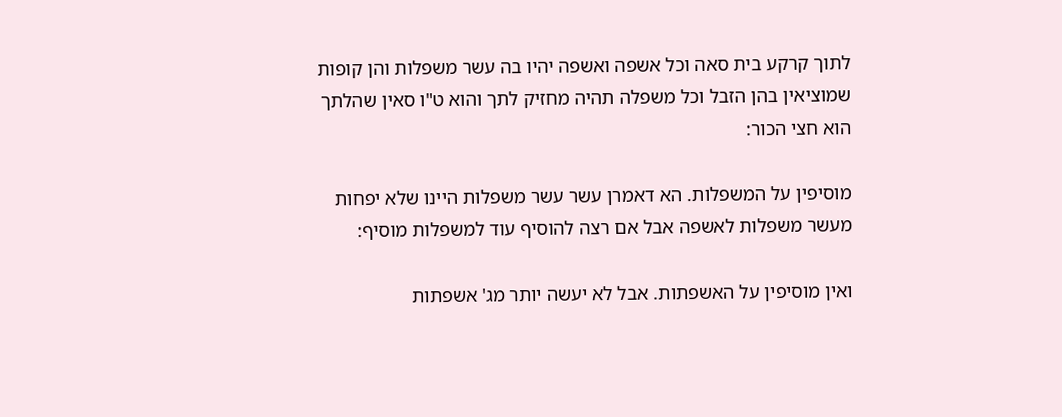לתוך קרקע בית סאה וכל אשפה ואשפה יהיו בה עשר משפלות והן קופות שמוציאין בהן הזבל וכל משפלה תהיה מחזיק לתך והוא ט"ו סאין שהלתך הוא חצי הכור:

מוסיפין על המשפלות. הא דאמרן עשר עשר משפלות היינו שלא יפחות מעשר משפלות לאשפה אבל אם רצה להוסיף עוד למשפלות מוסיף:

ואין מוסיפין על האשפתות. אבל לא יעשה יותר מג' אשפתות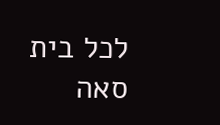לכל בית סאה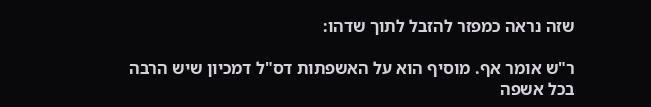שזה נראה כמפזר להזבל לתוך שדהו:

ר"ש אומר אף. מוסיף הוא על האשפתות דס"ל דמכיון שיש הרבה בכל אשפה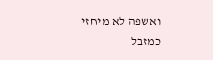ואשפה לא מיחזי כמזבל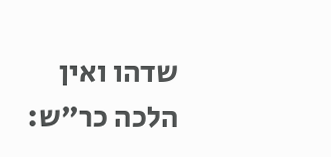שדהו ואין הלכה כר"ש: